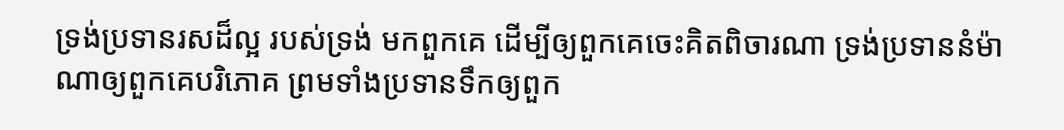ទ្រង់ប្រទានរសដ៏ល្អ របស់ទ្រង់ មកពួកគេ ដើម្បីឲ្យពួកគេចេះគិតពិចារណា ទ្រង់ប្រទាននំម៉ាណាឲ្យពួកគេបរិភោគ ព្រមទាំងប្រទានទឹកឲ្យពួក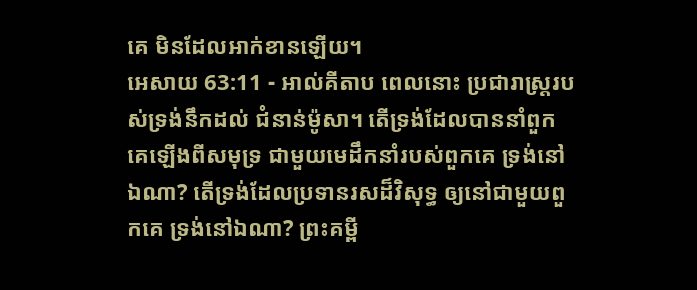គេ មិនដែលអាក់ខានឡើយ។
អេសាយ 63:11 - អាល់គីតាប ពេលនោះ ប្រជារាស្ត្ររបស់ទ្រង់នឹកដល់ ជំនាន់ម៉ូសា។ តើទ្រង់ដែលបាននាំពួកគេឡើងពីសមុទ្រ ជាមួយមេដឹកនាំរបស់ពួកគេ ទ្រង់នៅឯណា? តើទ្រង់ដែលប្រទានរសដ៏វិសុទ្ធ ឲ្យនៅជាមួយពួកគេ ទ្រង់នៅឯណា? ព្រះគម្ពី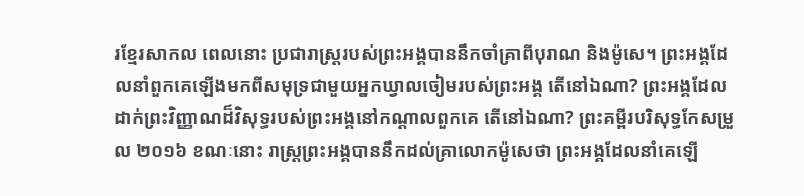រខ្មែរសាកល ពេលនោះ ប្រជារាស្ត្ររបស់ព្រះអង្គបាននឹកចាំគ្រាពីបុរាណ និងម៉ូសេ។ ព្រះអង្គដែលនាំពួកគេឡើងមកពីសមុទ្រជាមួយអ្នកឃ្វាលចៀមរបស់ព្រះអង្គ តើនៅឯណា? ព្រះអង្គដែលដាក់ព្រះវិញ្ញាណដ៏វិសុទ្ធរបស់ព្រះអង្គនៅកណ្ដាលពួកគេ តើនៅឯណា? ព្រះគម្ពីរបរិសុទ្ធកែសម្រួល ២០១៦ ខណៈនោះ រាស្ត្រព្រះអង្គបាននឹកដល់គ្រាលោកម៉ូសេថា ព្រះអង្គដែលនាំគេឡើ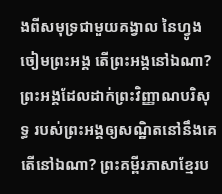ងពីសមុទ្រជាមួយគង្វាល នៃហ្វូងចៀមព្រះអង្គ តើព្រះអង្គនៅឯណា? ព្រះអង្គដែលដាក់ព្រះវិញ្ញាណបរិសុទ្ធ របស់ព្រះអង្គឲ្យសណ្ឋិតនៅនឹងគេ តើនៅឯណា? ព្រះគម្ពីរភាសាខ្មែរប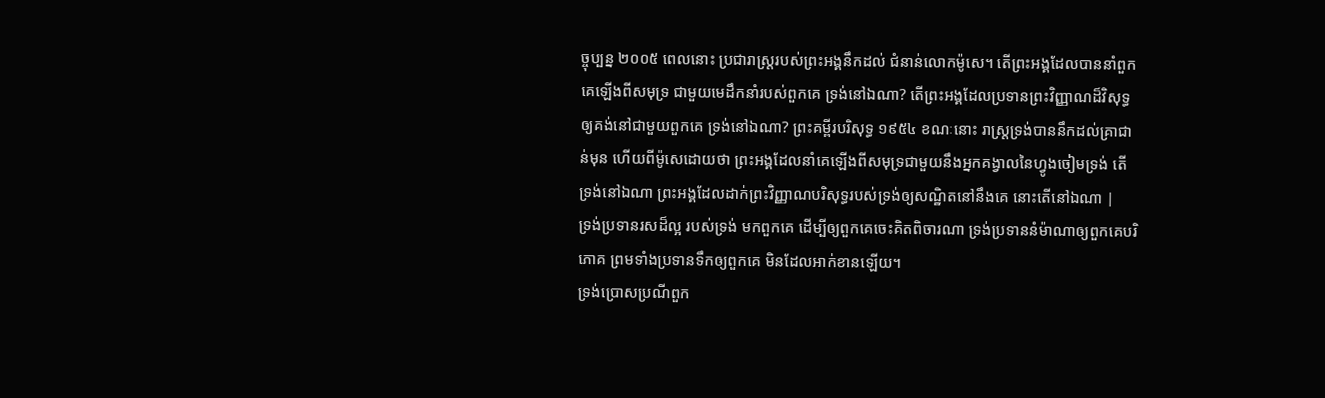ច្ចុប្បន្ន ២០០៥ ពេលនោះ ប្រជារាស្ត្ររបស់ព្រះអង្គនឹកដល់ ជំនាន់លោកម៉ូសេ។ តើព្រះអង្គដែលបាននាំពួកគេឡើងពីសមុទ្រ ជាមួយមេដឹកនាំរបស់ពួកគេ ទ្រង់នៅឯណា? តើព្រះអង្គដែលប្រទានព្រះវិញ្ញាណដ៏វិសុទ្ធ ឲ្យគង់នៅជាមួយពួកគេ ទ្រង់នៅឯណា? ព្រះគម្ពីរបរិសុទ្ធ ១៩៥៤ ខណៈនោះ រាស្ត្រទ្រង់បាននឹកដល់គ្រាជាន់មុន ហើយពីម៉ូសេដោយថា ព្រះអង្គដែលនាំគេឡើងពីសមុទ្រជាមួយនឹងអ្នកគង្វាលនៃហ្វូងចៀមទ្រង់ តើទ្រង់នៅឯណា ព្រះអង្គដែលដាក់ព្រះវិញ្ញាណបរិសុទ្ធរបស់ទ្រង់ឲ្យសណ្ឋិតនៅនឹងគេ នោះតើនៅឯណា |
ទ្រង់ប្រទានរសដ៏ល្អ របស់ទ្រង់ មកពួកគេ ដើម្បីឲ្យពួកគេចេះគិតពិចារណា ទ្រង់ប្រទាននំម៉ាណាឲ្យពួកគេបរិភោគ ព្រមទាំងប្រទានទឹកឲ្យពួកគេ មិនដែលអាក់ខានឡើយ។
ទ្រង់ប្រោសប្រណីពួក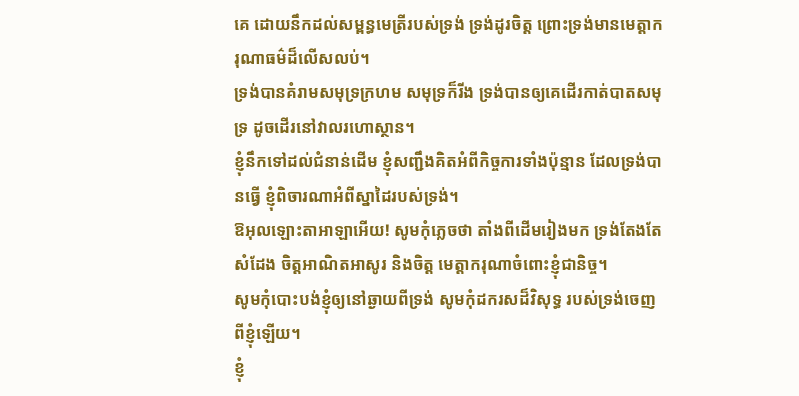គេ ដោយនឹកដល់សម្ពន្ធមេត្រីរបស់ទ្រង់ ទ្រង់ដូរចិត្ត ព្រោះទ្រង់មានមេត្តាករុណាធម៌ដ៏លើសលប់។
ទ្រង់បានគំរាមសមុទ្រក្រហម សមុទ្រក៏រីង ទ្រង់បានឲ្យគេដើរកាត់បាតសមុទ្រ ដូចដើរនៅវាលរហោស្ថាន។
ខ្ញុំនឹកទៅដល់ជំនាន់ដើម ខ្ញុំសញ្ជឹងគិតអំពីកិច្ចការទាំងប៉ុន្មាន ដែលទ្រង់បានធ្វើ ខ្ញុំពិចារណាអំពីស្នាដៃរបស់ទ្រង់។
ឱអុលឡោះតាអាឡាអើយ! សូមកុំភ្លេចថា តាំងពីដើមរៀងមក ទ្រង់តែងតែសំដែង ចិត្តអាណិតអាសូរ និងចិត្ត មេត្តាករុណាចំពោះខ្ញុំជានិច្ច។
សូមកុំបោះបង់ខ្ញុំឲ្យនៅឆ្ងាយពីទ្រង់ សូមកុំដករសដ៏វិសុទ្ធ របស់ទ្រង់ចេញពីខ្ញុំឡើយ។
ខ្ញុំ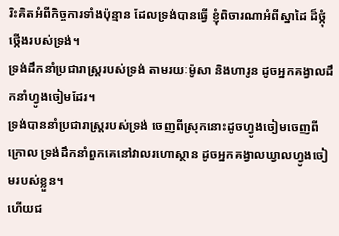រិះគិតអំពីកិច្ចការទាំងប៉ុន្មាន ដែលទ្រង់បានធ្វើ ខ្ញុំពិចារណាអំពីស្នាដៃ ដ៏ថ្កុំថ្កើងរបស់ទ្រង់។
ទ្រង់ដឹកនាំប្រជារាស្ត្ររបស់ទ្រង់ តាមរយៈម៉ូសា និងហារូន ដូចអ្នកគង្វាលដឹកនាំហ្វូងចៀមដែរ។
ទ្រង់បាននាំប្រជារាស្ត្ររបស់ទ្រង់ ចេញពីស្រុកនោះដូចហ្វូងចៀមចេញពីក្រោល ទ្រង់ដឹកនាំពួកគេនៅវាលរហោស្ថាន ដូចអ្នកគង្វាលឃ្វាលហ្វូងចៀមរបស់ខ្លួន។
ហើយជ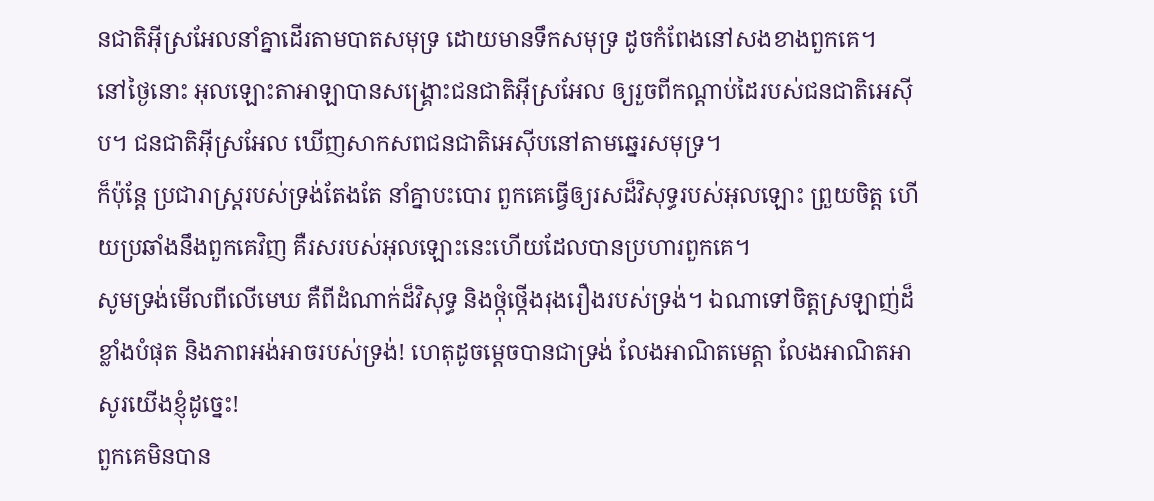នជាតិអ៊ីស្រអែលនាំគ្នាដើរតាមបាតសមុទ្រ ដោយមានទឹកសមុទ្រ ដូចកំពែងនៅសងខាងពួកគេ។
នៅថ្ងៃនោះ អុលឡោះតាអាឡាបានសង្គ្រោះជនជាតិអ៊ីស្រអែល ឲ្យរួចពីកណ្តាប់ដៃរបស់ជនជាតិអេស៊ីប។ ជនជាតិអ៊ីស្រអែល ឃើញសាកសពជនជាតិអេស៊ីបនៅតាមឆ្នេរសមុទ្រ។
ក៏ប៉ុន្តែ ប្រជារាស្ត្ររបស់ទ្រង់តែងតែ នាំគ្នាបះបោរ ពួកគេធ្វើឲ្យរសដ៏វិសុទ្ធរបស់អុលឡោះ ព្រួយចិត្ត ហើយប្រឆាំងនឹងពួកគេវិញ គឺរសរបស់អុលឡោះនេះហើយដែលបានប្រហារពួកគេ។
សូមទ្រង់មើលពីលើមេឃ គឺពីដំណាក់ដ៏វិសុទ្ធ និងថ្កុំថ្កើងរុងរឿងរបស់ទ្រង់។ ឯណាទៅចិត្តស្រឡាញ់ដ៏ខ្លាំងបំផុត និងភាពអង់អាចរបស់ទ្រង់! ហេតុដូចម្ដេចបានជាទ្រង់ លែងអាណិតមេត្តា លែងអាណិតអាសូរយើងខ្ញុំដូច្នេះ!
ពួកគេមិនបាន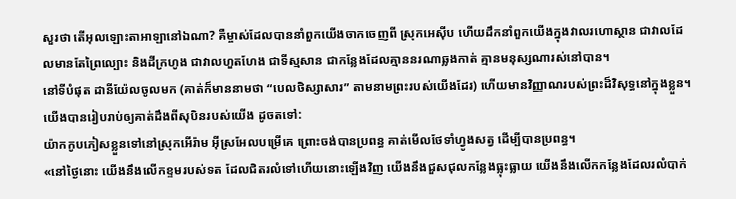សួរថា តើអុលឡោះតាអាឡានៅឯណា? គឺម្ចាស់ដែលបាននាំពួកយើងចាកចេញពី ស្រុកអេស៊ីប ហើយដឹកនាំពួកយើងក្នុងវាលរហោស្ថាន ជាវាលដែលមានតែព្រៃល្បោះ និងដីក្រហូង ជាវាលហួតហែង ជាទីស្មសាន ជាកន្លែងដែលគ្មាននរណាឆ្លងកាត់ គ្មានមនុស្សណារស់នៅបាន។
នៅទីបំផុត ដានីយ៉ែលចូលមក (គាត់ក៏មាននាមថា “បេលថិស្សាសារ” តាមនាមព្រះរបស់យើងដែរ) ហើយមានវិញ្ញាណរបស់ព្រះដ៏វិសុទ្ធនៅក្នុងខ្លួន។ យើងបានរៀបរាប់ឲ្យគាត់ដឹងពីសុបិនរបស់យើង ដូចតទៅ:
យ៉ាកកូបភៀសខ្លួនទៅនៅស្រុកអើរ៉ាម អ៊ីស្រអែលបម្រើគេ ព្រោះចង់បានប្រពន្ធ គាត់មើលថែទាំហ្វូងសត្វ ដើម្បីបានប្រពន្ធ។
«នៅថ្ងៃនោះ យើងនឹងលើកខ្ទមរបស់ទត ដែលជិតរលំទៅហើយនោះឡើងវិញ យើងនឹងជួសជុលកន្លែងធ្លុះធ្លាយ យើងនឹងលើកកន្លែងដែលរលំបាក់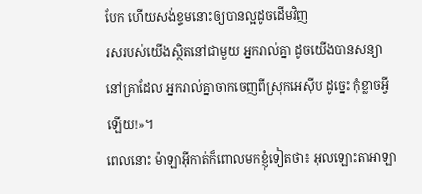បែក ហើយសង់ខ្ទមនោះឲ្យបានល្អដូចដើមវិញ
រសរបស់យើងស្ថិតនៅជាមួយ អ្នករាល់គ្នា ដូចយើងបានសន្យានៅគ្រាដែល អ្នករាល់គ្នាចាកចេញពីស្រុកអេស៊ីប ដូច្នេះ កុំខ្លាចអ្វីឡើយ!»។
ពេលនោះ ម៉ាឡាអ៊ីកាត់ក៏ពោលមកខ្ញុំទៀតថា៖ អុលឡោះតាអាឡា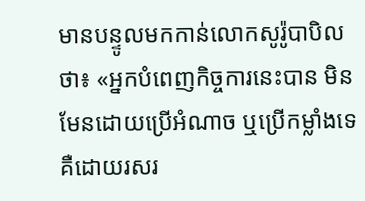មានបន្ទូលមកកាន់លោកសូរ៉ូបាបិលថា៖ «អ្នកបំពេញកិច្ចការនេះបាន មិនមែនដោយប្រើអំណាច ឬប្រើកម្លាំងទេ គឺដោយរសរ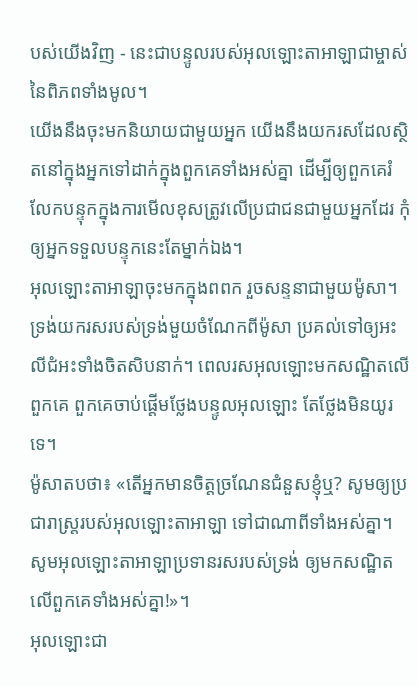បស់យើងវិញ - នេះជាបន្ទូលរបស់អុលឡោះតាអាឡាជាម្ចាស់នៃពិភពទាំងមូល។
យើងនឹងចុះមកនិយាយជាមួយអ្នក យើងនឹងយករសដែលស្ថិតនៅក្នុងអ្នកទៅដាក់ក្នុងពួកគេទាំងអស់គ្នា ដើម្បីឲ្យពួកគេរំលែកបន្ទុកក្នុងការមើលខុសត្រូវលើប្រជាជនជាមួយអ្នកដែរ កុំឲ្យអ្នកទទួលបន្ទុកនេះតែម្នាក់ឯង។
អុលឡោះតាអាឡាចុះមកក្នុងពពក រួចសន្ទនាជាមួយម៉ូសា។ ទ្រង់យករសរបស់ទ្រង់មួយចំណែកពីម៉ូសា ប្រគល់ទៅឲ្យអះលីជំអះទាំងចិតសិបនាក់។ ពេលរសអុលឡោះមកសណ្ឋិតលើពួកគេ ពួកគេចាប់ផ្តើមថ្លែងបន្ទូលអុលឡោះ តែថ្លែងមិនយូរទេ។
ម៉ូសាតបថា៖ «តើអ្នកមានចិត្តច្រណែនជំនួសខ្ញុំឬ? សូមឲ្យប្រជារាស្ត្ររបស់អុលឡោះតាអាឡា ទៅជាណាពីទាំងអស់គ្នា។ សូមអុលឡោះតាអាឡាប្រទានរសរបស់ទ្រង់ ឲ្យមកសណ្ឋិតលើពួកគេទាំងអស់គ្នា!»។
អុលឡោះជា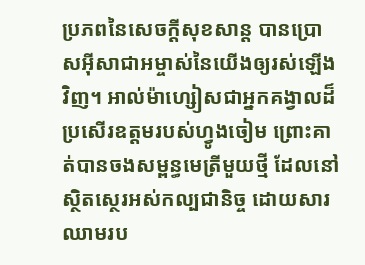ប្រភពនៃសេចក្ដីសុខសាន្ដ បានប្រោសអ៊ីសាជាអម្ចាស់នៃយើងឲ្យរស់ឡើងវិញ។ អាល់ម៉ាហ្សៀសជាអ្នកគង្វាលដ៏ប្រសើរឧត្ដមរបស់ហ្វូងចៀម ព្រោះគាត់បានចងសម្ពន្ធមេត្រីមួយថ្មី ដែលនៅស្ថិតស្ថេរអស់កល្បជានិច្ច ដោយសារឈាមរប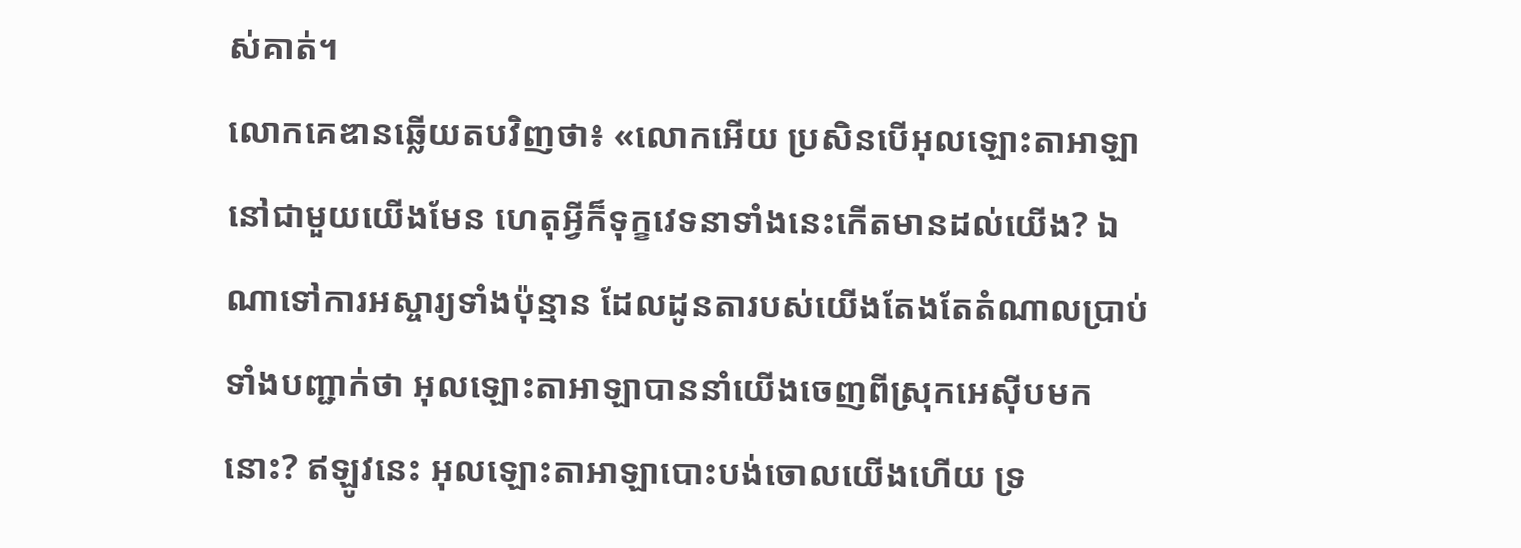ស់គាត់។
លោកគេឌានឆ្លើយតបវិញថា៖ «លោកអើយ ប្រសិនបើអុលឡោះតាអាឡានៅជាមួយយើងមែន ហេតុអ្វីក៏ទុក្ខវេទនាទាំងនេះកើតមានដល់យើង? ឯណាទៅការអស្ចារ្យទាំងប៉ុន្មាន ដែលដូនតារបស់យើងតែងតែតំណាលប្រាប់ ទាំងបញ្ជាក់ថា អុលឡោះតាអាឡាបាននាំយើងចេញពីស្រុកអេស៊ីបមកនោះ? ឥឡូវនេះ អុលឡោះតាអាឡាបោះបង់ចោលយើងហើយ ទ្រ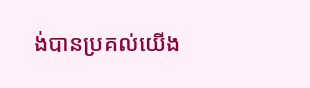ង់បានប្រគល់យើង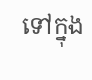ទៅក្នុង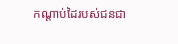កណ្តាប់ដៃរបស់ជនជា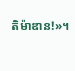តិម៉ាឌាន!»។